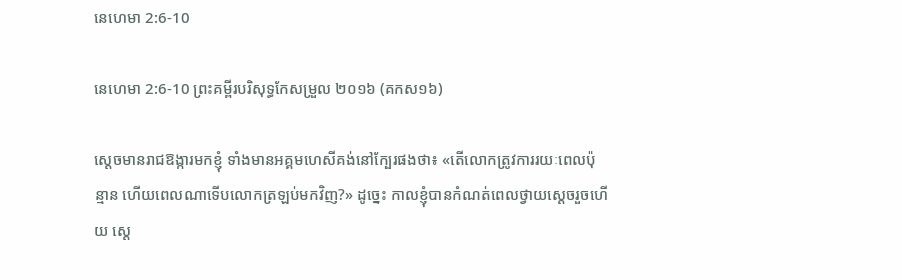នេហេមា 2:6-10

នេហេមា 2:6-10 ព្រះគម្ពីរបរិសុទ្ធកែសម្រួល ២០១៦ (គកស១៦)

ស្ដេចមានរាជឱង្ការមកខ្ញុំ ទាំងមានអគ្គ‌មហេសីគង់នៅក្បែរផងថា៖ «តើលោកត្រូវការរយៈពេលប៉ុន្មាន ហើយពេលណាទើបលោកត្រឡប់មកវិញ?» ដូច្នេះ កាលខ្ញុំបានកំណត់ពេលថ្វាយស្ដេចរួចហើយ ស្ដេ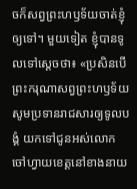ចក៏សព្វព្រះ‌ហឫ‌ទ័យចាត់ខ្ញុំឲ្យទៅ។ មួយទៀត ខ្ញុំបានទូលទៅស្តេចថា៖ «ប្រសិន‌បើព្រះ‌ករុណាសព្វព្រះ‌ហឫ‌ទ័យ សូមប្រទានរាជសារឲ្យទូល‌បង្គំ យកទៅជូនអស់លោកចៅ‌ហ្វាយខេត្តនៅខាងនាយ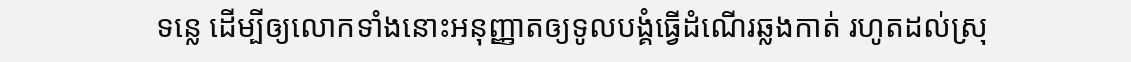ទន្លេ ដើម្បីឲ្យលោកទាំងនោះអនុញ្ញាតឲ្យទូល‌បង្គំធ្វើដំណើរឆ្លងកាត់ រហូតដល់ស្រុ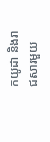កយូដា និងរាជ‌សារមួយ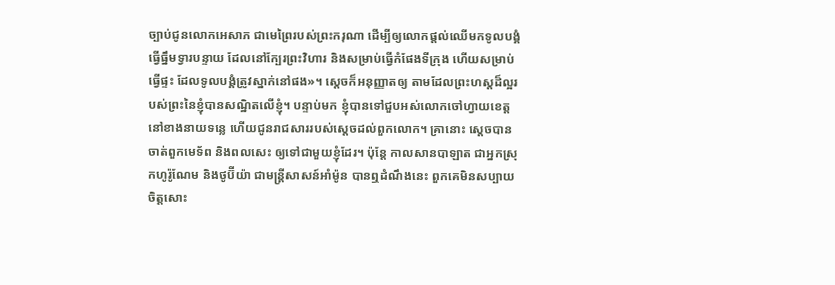ច្បាប់ជូនលោកអេសាភ ជាមេព្រៃរបស់ព្រះករុណា ដើម្បីឲ្យលោកផ្ដល់ឈើមកទូល‌បង្គំធ្វើធ្នឹមទ្វារបន្ទាយ ដែលនៅក្បែរព្រះ‌វិហារ និងសម្រាប់ធ្វើកំផែងទីក្រុង ហើយសម្រាប់ធ្វើផ្ទះ ដែលទូល‌បង្គំត្រូវស្នាក់នៅផង»។ ស្តេចក៏អនុ‌ញ្ញាតឲ្យ តាមដែលព្រះ‌ហស្តដ៏ល្អរបស់ព្រះនៃខ្ញុំបានសណ្ឋិតលើខ្ញុំ។ បន្ទាប់មក ខ្ញុំបានទៅជួបអស់លោកចៅ‌ហ្វាយខេត្តនៅខាងនាយទន្លេ ហើយជូនរាជ‌សាររបស់ស្ដេចដល់ពួកលោក។ គ្រានោះ ស្ដេចបានចាត់ពួកមេ‌ទ័ព និងពលសេះ ឲ្យទៅជាមួយខ្ញុំដែរ។ ប៉ុន្ដែ កាលសាន‌បាឡាត ជាអ្នកស្រុកហូរ៉ូ‌ណែម និងថូប៊ីយ៉ា ជាមន្ត្រីសាសន៍អាំម៉ូន បានឮដំណឹងនេះ ពួកគេមិនសប្បាយចិត្តសោះ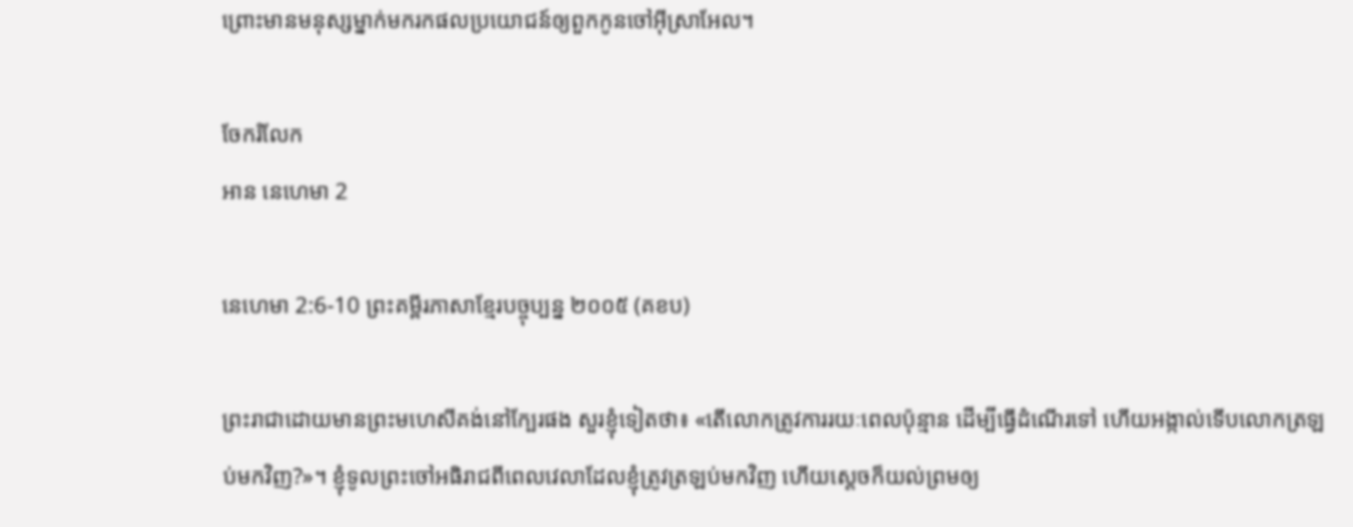ព្រោះមានមនុស្សម្នាក់មករកផលប្រយោជន៍ឲ្យពួកកូនចៅអ៊ីស្រា‌អែល។

ចែករំលែក
អាន នេហេមា 2

នេហេមា 2:6-10 ព្រះគម្ពីរភាសាខ្មែរបច្ចុប្បន្ន ២០០៥ (គខប)

ព្រះ‌រាជាដោយមានព្រះ‌មហេសីគង់នៅក្បែរផង សួរខ្ញុំទៀតថា៖ «តើលោកត្រូវការរយៈពេលប៉ុន្មាន ដើម្បីធ្វើដំណើរទៅ ហើយអង្កាល់ទើបលោកត្រឡប់មកវិញ?»។ ខ្ញុំទូលព្រះចៅអធិរាជពីពេលវេលាដែលខ្ញុំត្រូវត្រឡប់មកវិញ ហើយស្ដេចក៏យល់ព្រមឲ្យ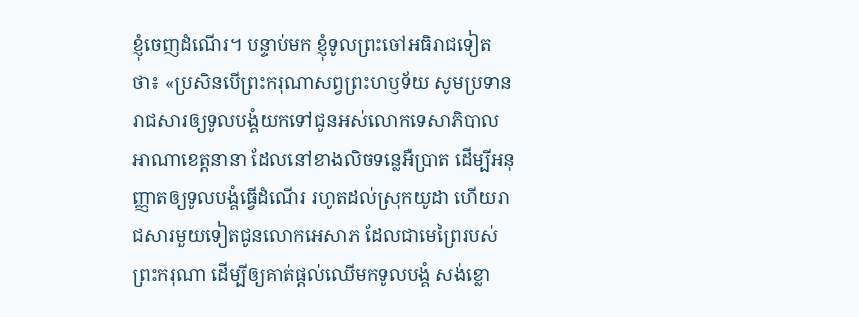ខ្ញុំចេញដំណើរ។ បន្ទាប់មក ខ្ញុំទូលព្រះចៅអធិរាជទៀតថា៖ «ប្រសិនបើព្រះ‌ករុណាសព្វព្រះ‌ហឫទ័យ សូមប្រទានរាជ‌សារឲ្យទូលបង្គំយកទៅជូនអស់លោកទេសា‌ភិបាលអាណា‌ខេត្តនានា ដែលនៅខាងលិចទន្លេអឺប្រាត ដើម្បីអនុញ្ញាតឲ្យទូលបង្គំធ្វើដំណើរ រហូតដល់ស្រុកយូដា ហើយរាជ‌សារមួយទៀតជូនលោកអេសាភ ដែលជាមេព្រៃរបស់ព្រះ‌ករុណា ដើម្បីឲ្យគាត់ផ្ដល់ឈើមកទូលបង្គំ សង់ខ្លោ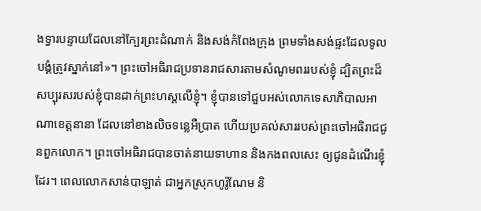ងទ្វារបន្ទាយដែលនៅក្បែរព្រះ‌ដំណាក់ និងសង់កំពែងក្រុង ព្រមទាំងសង់ផ្ទះដែលទូលបង្គំត្រូវស្នាក់នៅ»។ ព្រះចៅអធិរាជប្រទានរាជ‌សារតាមសំណូម‌ពររបស់ខ្ញុំ ដ្បិតព្រះដ៏សប្បុរសរបស់ខ្ញុំបានដាក់ព្រះ‌ហស្ដលើខ្ញុំ។ ខ្ញុំបានទៅជួបអស់លោកទេសា‌ភិបាលអាណា‌ខេត្តនានា ដែលនៅខាងលិចទន្លេអឺប្រាត ហើយប្រគល់សាររបស់ព្រះចៅអធិរាជជូនពួកលោក។ ព្រះចៅអធិរាជបានចាត់នាយទាហាន និងកង‌ពលសេះ ឲ្យជូនដំណើរខ្ញុំដែរ។ ពេលលោកសាន់បា‌ឡាត់ ជាអ្នកស្រុកហូរ៉ូ‌ណែម និ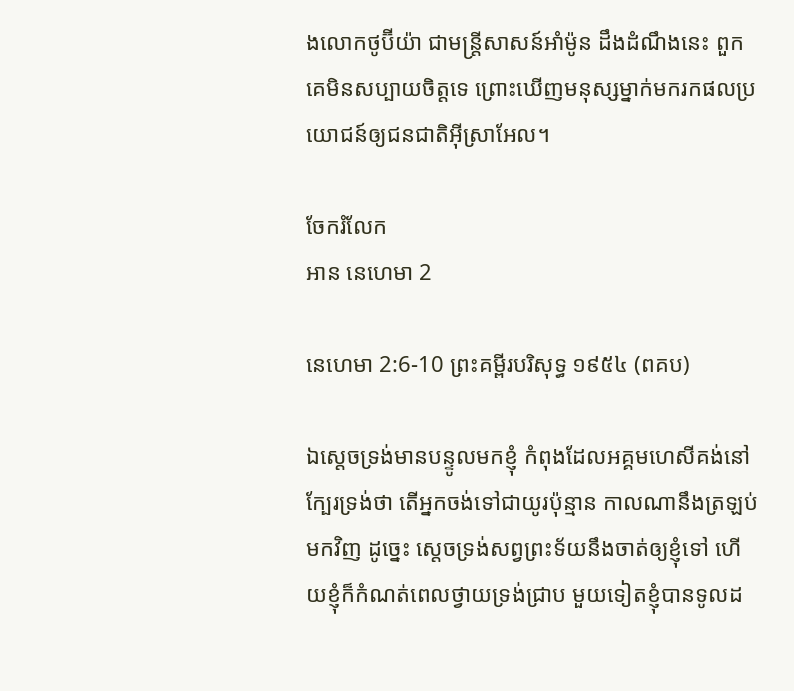ងលោកថូប៊ី‌យ៉ា ជាមន្ត្រីសាសន៍អាំម៉ូន ដឹងដំណឹងនេះ ពួកគេមិនសប្បាយចិត្តទេ ព្រោះឃើញមនុស្សម្នាក់មករកផលប្រយោជន៍ឲ្យជន‌ជាតិអ៊ីស្រា‌អែល។

ចែករំលែក
អាន នេហេមា 2

នេហេមា 2:6-10 ព្រះគម្ពីរបរិសុទ្ធ ១៩៥៤ (ពគប)

ឯស្តេចទ្រង់មានបន្ទូលមកខ្ញុំ កំពុងដែលអគ្គ‌មហេសីគង់នៅក្បែរទ្រង់ថា តើអ្នកចង់ទៅជាយូរប៉ុន្មាន កាលណានឹងត្រឡប់មកវិញ ដូច្នេះ ស្តេចទ្រង់សព្វព្រះ‌ទ័យនឹងចាត់ឲ្យខ្ញុំទៅ ហើយខ្ញុំក៏កំណត់ពេលថ្វាយទ្រង់ជ្រាប មួយទៀតខ្ញុំបានទូលដ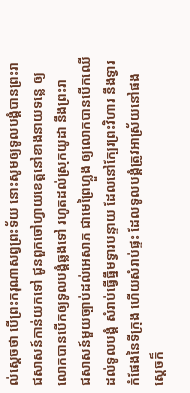ល់ស្តេចថា បើព្រះ‌ករុណាសព្វព្រះ‌ទ័យ នោះសូមឲ្យទូលបង្គំបានព្រះ‌រាជ‌សាសន៍កាន់យកទៅ ជូនពួកចៅហ្វាយខេត្តនៅខាងនាយទន្លេ ឲ្យលោកបានបើកឲ្យទូលបង្គំឆ្លងទៅ រហូតដល់ស្រុកយូដា នឹងព្រះ‌រាជ‌សាសន៍មួយច្បាប់ដល់អេសាភ ជាមេព្រៃហ្លួង ឲ្យលោកបានបើកឈើដល់ទូលបង្គំ សំរាប់ធ្វើធ្នឹមទ្វារបន្ទាយ ដែលនៅក្បែរព្រះ‌វិហារ នឹងទ្វារកំផែងនៃទីក្រុង ហើយសំរាប់ផ្ទះ ដែលទូលបង្គំត្រូវអាស្រ័យនៅផង ស្តេចក៏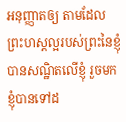អនុញ្ញាតឲ្យ តាមដែលព្រះ‌ហស្តល្អរបស់ព្រះនៃខ្ញុំបានសណ្ឋិតលើខ្ញុំ រួចមកខ្ញុំបានទៅដ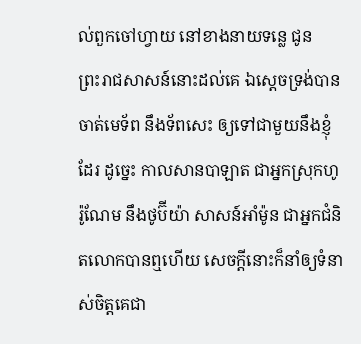ល់ពួកចៅហ្វាយ នៅខាងនាយទន្លេ ជូនព្រះ‌រាជ‌សាសន៍នោះដល់គេ ឯស្តេចទ្រង់បានចាត់មេ‌ទ័ព នឹងទ័ពសេះ ឲ្យទៅជាមួយនឹងខ្ញុំដែរ ដូច្នេះ កាលសាន‌បា‌ឡាត ជាអ្នកស្រុកហូរ៉ូ‌ណែម នឹងថូប៊ីយ៉ា សាសន៍អាំម៉ូន ជាអ្នកជំនិតលោកបានឮហើយ សេចក្ដីនោះក៏នាំឲ្យទំនាស់ចិត្តគេជា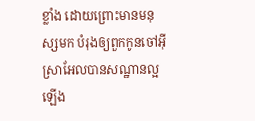ខ្លាំង ដោយព្រោះមានមនុស្សមក បំរុងឲ្យពួកកូនចៅអ៊ីស្រាអែលបានសណ្ឋានល្អឡើង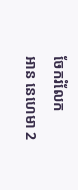ចែករំលែក
អាន នេហេមា 2